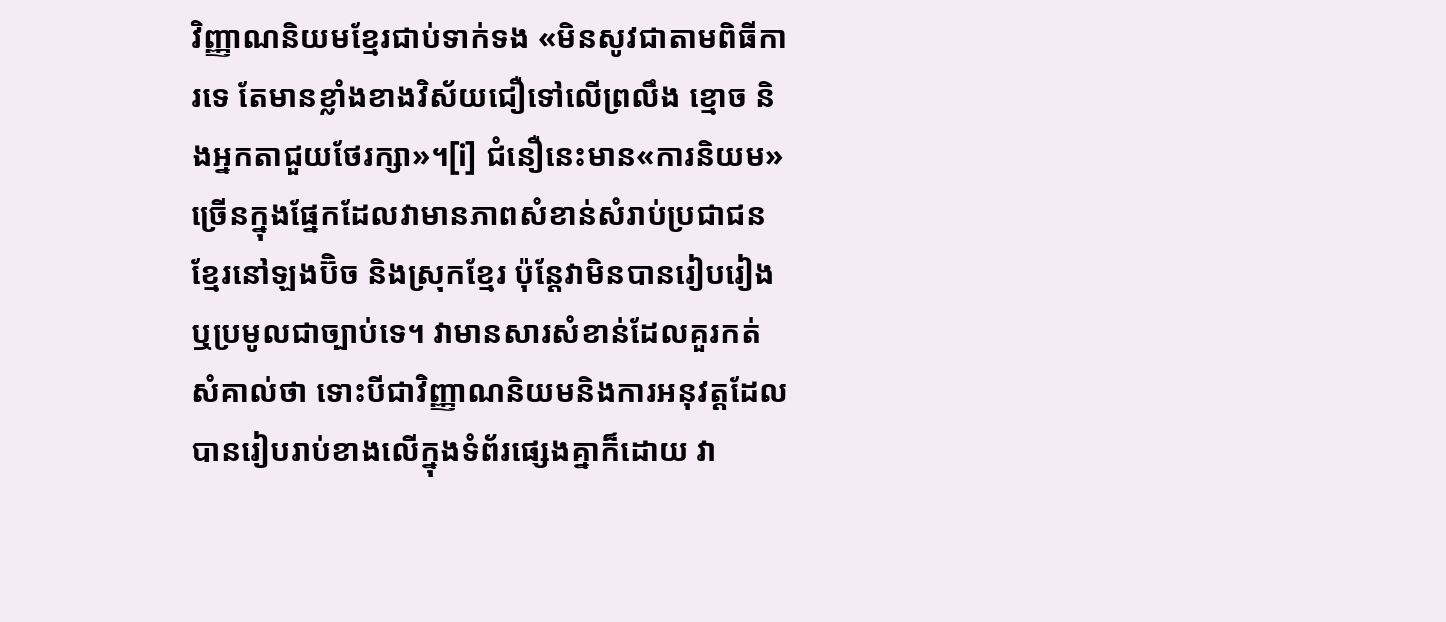វិញ្ញាណនិយមខ្មែរជាប់ទាក់ទង «មិនសូវជាតាមពិធីការទេ តែមានខ្លាំងខាងវិស័យជឿទៅលើព្រលឹង ខ្មោច និងអ្នកតាជួយថែរក្សា»។[i] ជំនឿនេះមាន«ការនិយម» ច្រើនក្នុងផ្នែកដែលវាមានភាពសំខាន់សំរាប់ប្រជាជនខ្មែរនៅឡងប៊ិច និងស្រុកខ្មែរ ប៉ុន្តែវាមិនបានរៀបរៀងឬប្រមូលជាច្បាប់ទេ។ វាមានសារសំខាន់ដែលគួរកត់សំគាល់ថា ទោះបីជាវិញ្ញាណនិយមនិងការអនុវត្តដែលបានរៀបរាប់ខាងលើក្នុងទំព័រផ្សេងគ្នាក៏ដោយ វា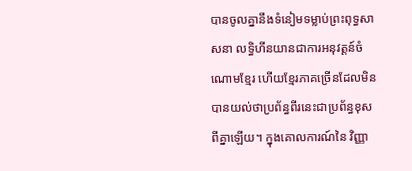បានចូលគ្នានឹងទំនៀមទម្លាប់ព្រះពុទ្ធសាសនា លទ្ធិហីនយានជាការអនុវត្តន៍ចំណោមខ្មែរ ហើយខ្មែរភាគច្រើនដែលមិនបានយល់ថាប្រព័ន្ធពីរនេះជាប្រព័ន្ធខុសពីគ្នាឡើយ។ ក្នុងគោលការណ៍នៃ វិញ្ញា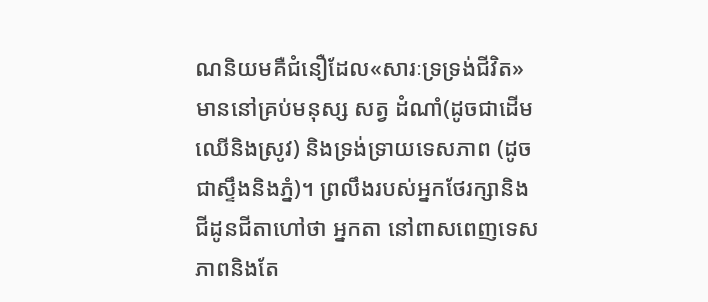ណនិយមគឺជំនឿដែល«សារៈទ្រទ្រង់ជីវិត» មាននៅគ្រប់មនុស្ស សត្វ ដំណាំ(ដូចជាដើមឈើនិងស្រូវ) និងទ្រង់ទ្រាយទេសភាព (ដូចជាស្ទឹងនិងភ្នំ)។ ព្រលឹងរបស់អ្នកថែរក្សានិងជីដូនជីតាហៅថា អ្នកតា នៅពាសពេញទេសភាពនិងតែ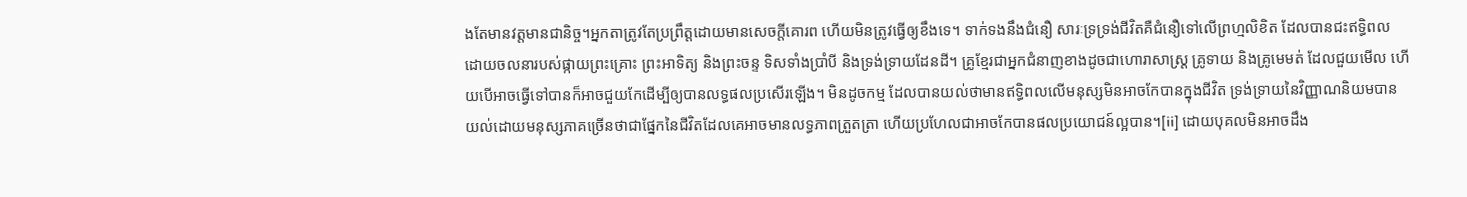ងតែមានវត្តមានជានិច្ច។អ្នកតាត្រូវតែប្រព្រឹត្តដោយមានសេចក្ដីគោរព ហើយមិនត្រូវធ្វើឲ្យខឹងទេ។ ទាក់ទងនឹងជំនឿ សារៈទ្រទ្រង់ជីវិតគឺជំនឿទៅលើព្រហ្មលិខិត ដែលបានជះឥទ្ធិពល ដោយចលនារបស់ផ្កាយព្រះគ្រោះ ព្រះអាទិត្យ និងព្រះចន្ទ ទិសទាំងប្រាំបី និងទ្រង់ទ្រាយដែនដី។ គ្រូខ្មែរជាអ្នកជំនាញខាងដូចជាហោរាសាស្ត្រ គ្រូទាយ និងគ្រូមេមត់ ដែលជួយមើល ហើយបើអាចធ្វើទៅបានក៏អាចជួយកែដើម្បីឲ្យបានលទ្ធផលប្រសើរឡើង។ មិនដូចកម្ម ដែលបានយល់ថាមានឥទ្ធិពលលើមនុស្សមិនអាចកែបានក្នុងជីវិត ទ្រង់ទ្រាយនៃវិញ្ញាណនិយមបានយល់ដោយមនុស្សភាគច្រើនថាជាផ្នែកនៃជីវិតដែលគេអាចមានលទ្ធភាពត្រួតត្រា ហើយប្រហែលជាអាចកែបានផលប្រយោជន៍ល្អបាន។[ii] ដោយបុគលមិនអាចដឹង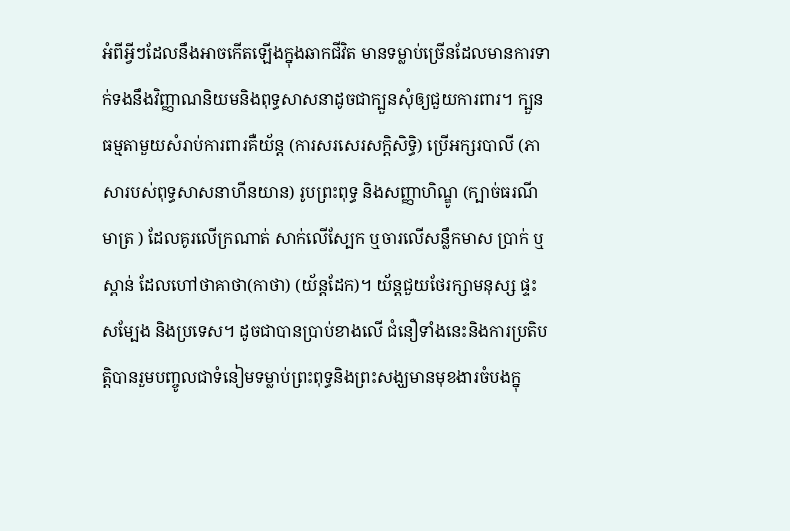អំពីអ្វីៗដែលនឹងអាចកើតឡើងក្នុងឆាកជីវិត មានទម្លាប់ច្រើនដែលមានការទាក់ទងនឹងវិញ្ញាណនិយមនិងពុទ្ធសាសនាដូចជាក្បួនសុំឲ្យជួយការពារ។ ក្បួនធម្មតាមួយសំរាប់ការពារគឺយ័ន្ត (ការសរសេរសក្ដិសិទ្ធិ) ប្រើអក្សរបាលី (ភាសារបស់ពុទ្ធសាសនាហីនយាន) រូបព្រះពុទ្ធ និងសញ្ញាហិណ្ឌូ (ក្បាច់ធរណីមាត្រ ) ដែលគូរលើក្រណាត់ សាក់លើស្បែក ឬចារលើសន្លឹកមាស ប្រាក់ ឬស្ពាន់ ដែលហៅថាគាថា(កាថា) (យ័ន្ដដែក)។ យ័ន្តជួយថែរក្សាមនុស្ស ផ្ទះសម្បែង និងប្រទេស។ ដូចជាបានប្រាប់ខាងលើ ជំនឿទាំងនេះនិងការប្រតិបត្តិបានរួមបញ្ចូលជាទំនៀមទម្លាប់ព្រះពុទ្ធនិងព្រះសង្ឃមានមុខងារចំបងក្នុ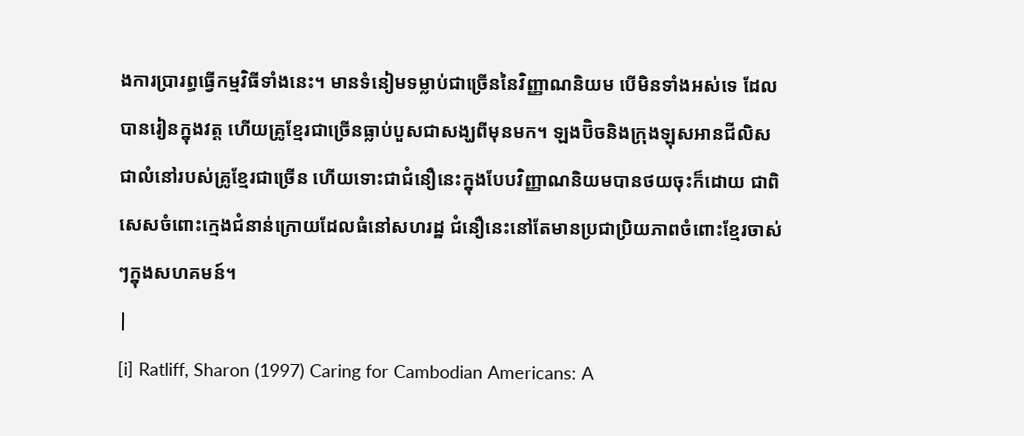ងការប្រារព្ធធ្វើកម្មវិធីទាំងនេះ។ មានទំនៀមទម្លាប់ជាច្រើននៃវិញ្ញាណនិយម បើមិនទាំងអស់ទេ ដែលបានរៀនក្នុងវត្ត ហើយគ្រូខ្មែរជាច្រើនធ្លាប់បួសជាសង្ឃពីមុនមក។ ឡងប៊ិចនិងក្រុងឡុសអានជីលិស ជាលំនៅរបស់គ្រូខ្មែរជាច្រើន ហើយទោះជាជំនឿនេះក្នុងបែបវិញ្ញាណនិយមបានថយចុះក៏ដោយ ជាពិសេសចំពោះក្មេងជំនាន់ក្រោយដែលធំនៅសហរដ្ឋ ជំនឿនេះនៅតែមានប្រជាប្រិយភាពចំពោះខ្មែរចាស់ៗក្នុងសហគមន៍។
|
[i] Ratliff, Sharon (1997) Caring for Cambodian Americans: A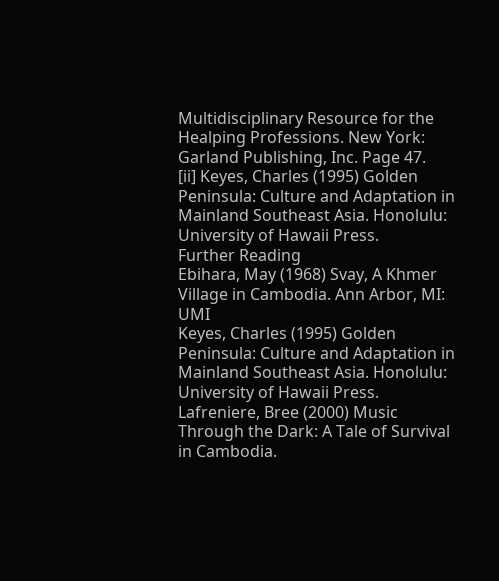Multidisciplinary Resource for the Healping Professions. New York: Garland Publishing, Inc. Page 47.
[ii] Keyes, Charles (1995) Golden Peninsula: Culture and Adaptation in Mainland Southeast Asia. Honolulu: University of Hawaii Press.
Further Reading
Ebihara, May (1968) Svay, A Khmer Village in Cambodia. Ann Arbor, MI: UMI
Keyes, Charles (1995) Golden Peninsula: Culture and Adaptation in Mainland Southeast Asia. Honolulu: University of Hawaii Press.
Lafreniere, Bree (2000) Music Through the Dark: A Tale of Survival in Cambodia.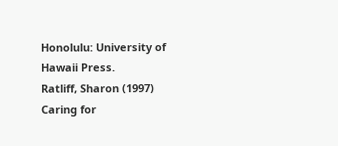Honolulu: University of Hawaii Press.
Ratliff, Sharon (1997) Caring for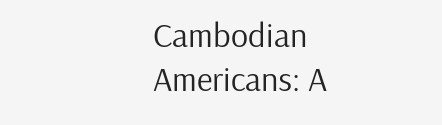Cambodian Americans: A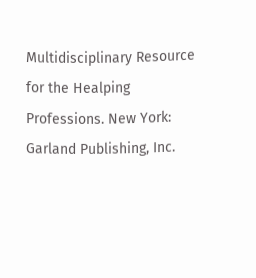Multidisciplinary Resource for the Healping Professions. New York: Garland Publishing, Inc.